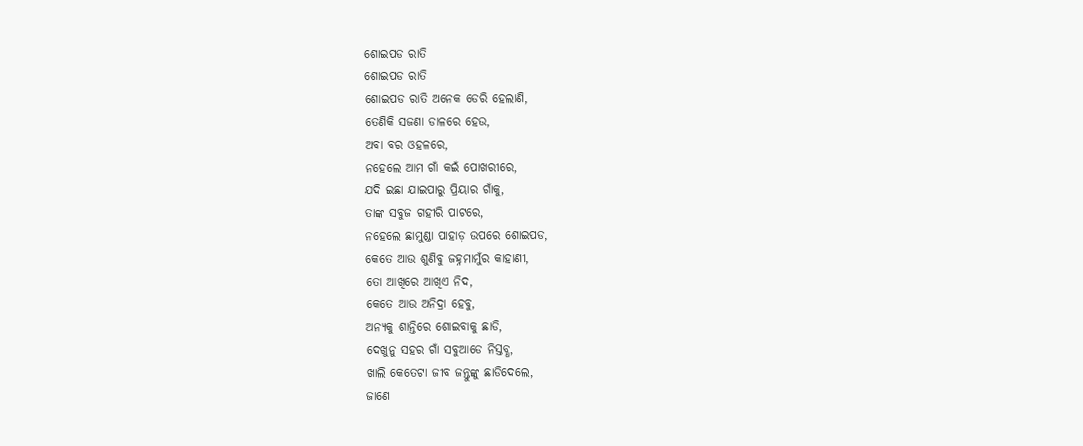ଶୋଇପଡ ରାତି
ଶୋଇପଡ ରାତି
ଶୋଇପଡ ରାତି ଅନେକ ଡେରି ହେଲାଣି,
ତେଣିକି ସଜଣା ଡାଳରେ ହେଉ,
ଅବା ବର ଓହଳରେ,
ନହେଲେ ଆମ ଗାଁ କଇଁ ପୋଖରୀରେ,
ଯଦି ଇଛା ଯାଇପାରୁ ପ୍ରିୟାର ଗାଁକୁ,
ତାଙ୍କ ସବୁଜ ଗହୀରି ପାଟରେ,
ନହେଲେ ଛାମୁଣ୍ଡା ପାହାଡ଼ ଉପରେ ଶୋଇପଡ,
କେତେ ଆଉ ଶୁଣିବୁ ଜହ୍ନମାମୁଁର କାହାଣୀ,
ତୋ ଆଖିରେ ଆଖିଏ ନିଦ,
କେତେ ଆଉ ଅନିଦ୍ରା ହେବୁ,
ଅନ୍ୟକୁ ଶାନ୍ତିରେ ଶୋଇବାକୁ ଛାଡି,
ଦେଖୁନୁ ସହର ଗାଁ ସବୁଆଡେ ନିସ୍ତବ୍ଧ,
ଖାଲି କେତେଟା ଜୀବ ଜନ୍ତୁଙ୍କୁ ଛାଡିଦେଲେ,
ଜାଣେ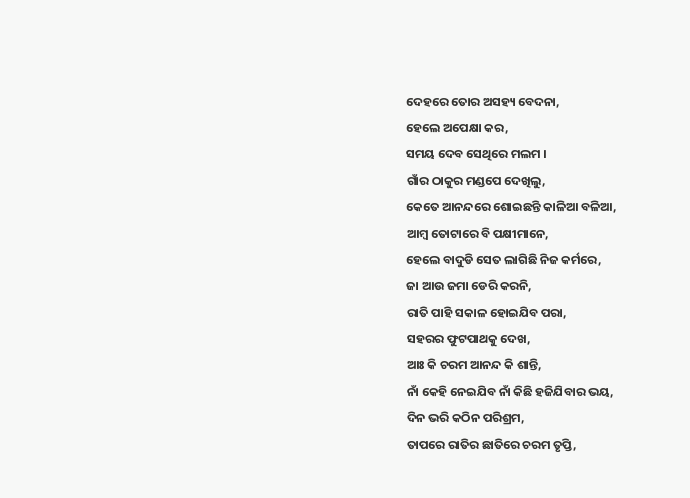ଦେହରେ ତୋର ଅସହ୍ୟ ବେଦନା,
ହେଲେ ଅପେକ୍ଷା କର,
ସମୟ ଦେବ ସେଥିରେ ମଲମ ।
ଗାଁର ଠାକୁର ମଣ୍ଡପେ ଦେଖିଲୁ,
କେତେ ଆନନ୍ଦରେ ଶୋଇଛନ୍ତି କାଳିଆ ବଳିଆ,
ଆମ୍ବ ତୋଟାରେ ବି ପକ୍ଷୀମାନେ,
ହେଲେ ବାଦୁଡି ସେତ ଲାଗିଛି ନିଜ କର୍ମରେ,
ଜା ଆଉ ଜମା ଡେରି କରନି,
ରାତି ପାହି ସକାଳ ହୋଇଯିବ ପରା,
ସହରର ଫୁଟପାଥକୁ ଦେଖ,
ଆଃ କି ଚରମ ଆନନ୍ଦ କି ଶାନ୍ତି,
ନାଁ କେହି ନେଇଯିବ ନାଁ କିଛି ହଜିଯିବାର ଭୟ,
ଦିନ ଭରି କଠିନ ପରିଶ୍ରମ,
ତାପରେ ରାତିର ଛାତିରେ ଚରମ ତୃପ୍ତି,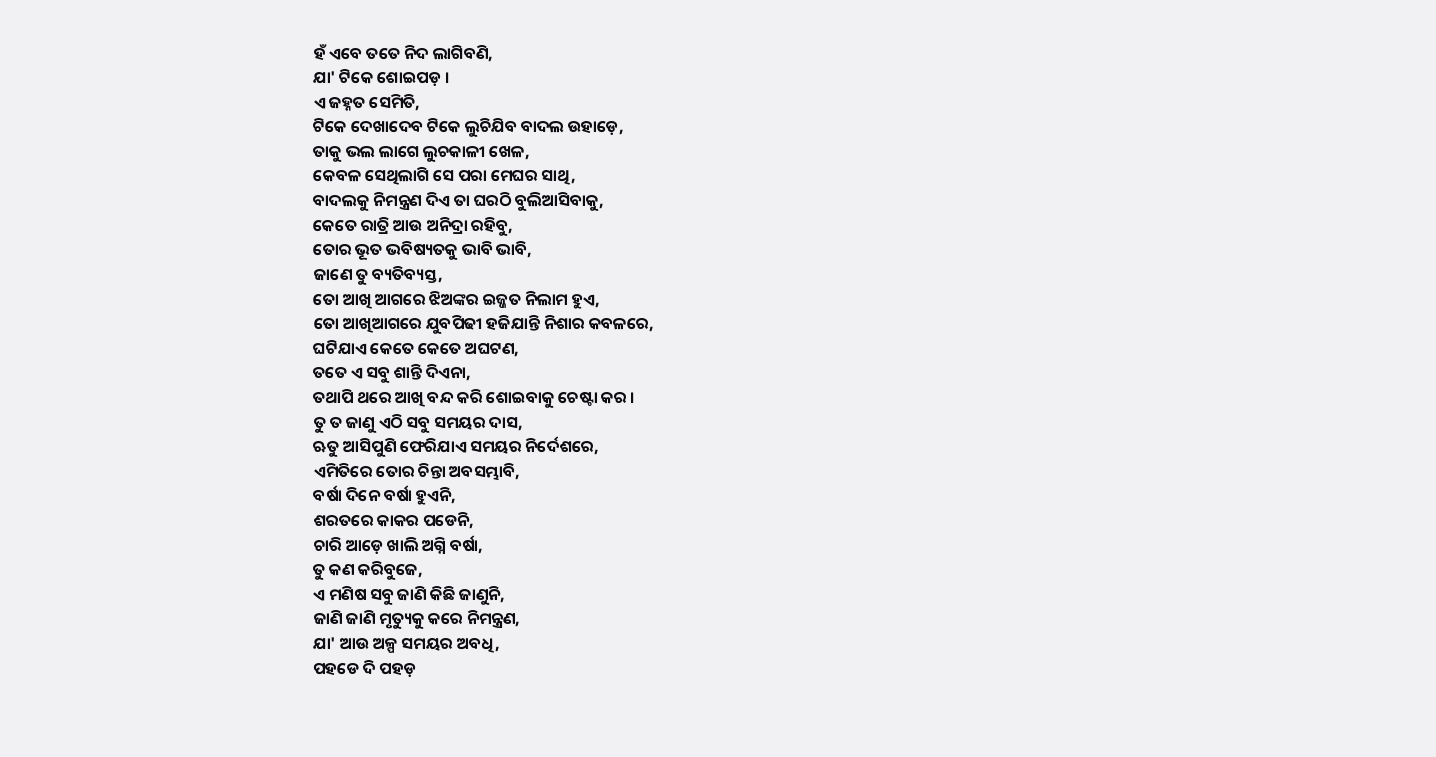ହଁ ଏବେ ତତେ ନିଦ ଲାଗିବଣି,
ଯା' ଟିକେ ଶୋଇପଡ଼ ।
ଏ ଜହ୍ନତ ସେମିତି,
ଟିକେ ଦେଖାଦେବ ଟିକେ ଲୁଚିଯିବ ବାଦଲ ଉହାଡ଼େ,
ତାକୁ ଭଲ ଲାଗେ ଲୁଚକାଳୀ ଖେଳ,
କେବଳ ସେଥିଲାଗି ସେ ପରା ମେଘର ସାଥି,
ବାଦଲକୁ ନିମନ୍ତ୍ରଣ ଦିଏ ତା ଘରଠି ବୁଲିଆସିବାକୁ,
କେତେ ରାତ୍ରି ଆଉ ଅନିଦ୍ରା ରହିବୁ,
ତୋର ଭୂତ ଭବିଷ୍ୟତକୁ ଭାବି ଭାବି,
ଜାଣେ ତୁ ବ୍ୟତିବ୍ୟସ୍ତ,
ତୋ ଆଖି ଆଗରେ ଝିଅଙ୍କର ଇଜ୍ଜତ ନିଲାମ ହୁଏ,
ତୋ ଆଖିଆଗରେ ଯୁବପିଢୀ ହଜିଯାନ୍ତି ନିଶାର କବଳରେ,
ଘଟିଯାଏ କେତେ କେତେ ଅଘଟଣ,
ତତେ ଏ ସବୁ ଶାନ୍ତି ଦିଏନା,
ତଥାପି ଥରେ ଆଖି ବନ୍ଦ କରି ଶୋଇବାକୁ ଚେଷ୍ଟା କର ।
ତୁ ତ ଜାଣୁ ଏଠି ସବୁ ସମୟର ଦାସ,
ଋତୁ ଆସିପୁଣି ଫେରିଯାଏ ସମୟର ନିର୍ଦେଶରେ,
ଏମିତିରେ ତୋର ଚିନ୍ତା ଅବସମ୍ଭାବି,
ବର୍ଷା ଦିନେ ବର୍ଷା ହୁଏନି,
ଶରତରେ କାକର ପଡେନି,
ଚାରି ଆଡ଼େ ଖାଲି ଅଗ୍ନି ବର୍ଷା,
ତୁ କଣ କରିବୁଜେ,
ଏ ମଣିଷ ସବୁ ଜାଣି କିଛି ଜାଣୁନି,
ଜାଣି ଜାଣି ମୃତ୍ୟୁକୁ କରେ ନିମନ୍ତ୍ରଣ,
ଯା' ଆଉ ଅଳ୍ପ ସମୟର ଅବଧି,
ପହଡେ ଦି ପହଡ଼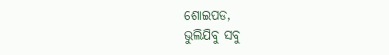ଶୋଇପଡ,
ଭୁଲିଯିବୁ ସବୁ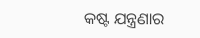କଷ୍ଟ ଯନ୍ତ୍ରଣାର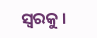ସ୍ୱରକୁ ।